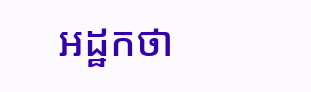អដ្ឋកថា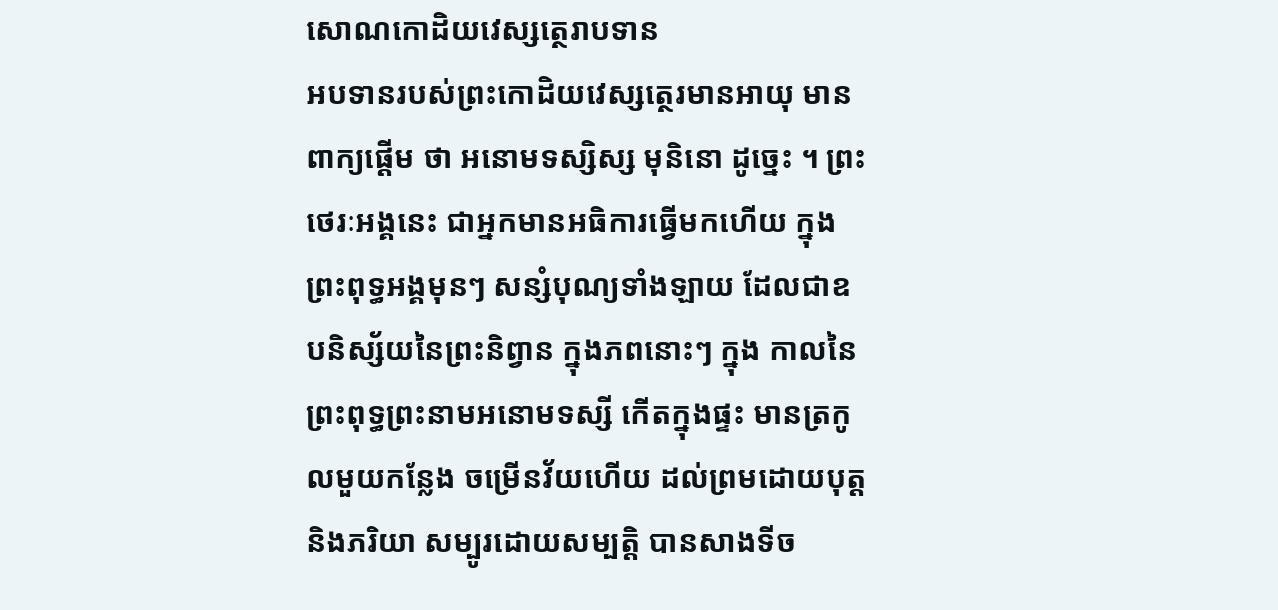សោណកោដិយវេស្សត្ថេរាបទាន
អបទានរបស់ព្រះកោដិយវេស្សត្ថេរមានអាយុ មានពាក្យផ្តើម ថា អនោមទស្សិស្ស មុនិនោ ដូច្នេះ ។ ព្រះថេរៈអង្គនេះ ជាអ្នកមានអធិការធ្វើមកហើយ ក្នុងព្រះពុទ្ធអង្គមុនៗ សន្សំបុណ្យទាំងឡាយ ដែលជាឧបនិស្ស័យនៃព្រះនិព្វាន ក្នុងភពនោះៗ ក្នុង កាលនៃព្រះពុទ្ធព្រះនាមអនោមទស្សី កើតក្នុងផ្ទះ មានត្រកូលមួយកន្លែង ចម្រើនវ័យហើយ ដល់ព្រមដោយបុត្ត និងភរិយា សម្បូរដោយសម្បត្តិ បានសាងទីច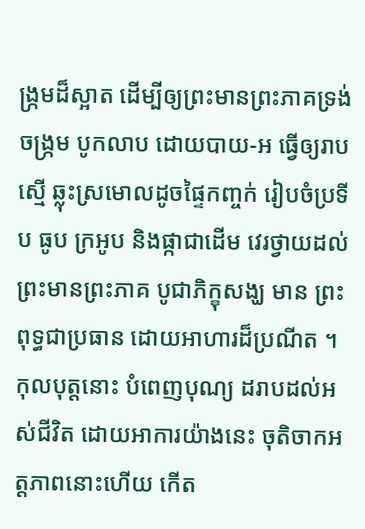ង្រ្កមដ៏ស្អាត ដើម្បីឲ្យព្រះមានព្រះភាគទ្រង់ចង្រ្កម បូកលាប ដោយបាយ-អ ធ្វើឲ្យរាបស្មើ ឆ្លុះស្រមោលដូចផ្ទៃកញ្ចក់ រៀបចំប្រទីប ធូប ក្រអូប និងផ្កាជាដើម វេរថ្វាយដល់ព្រះមានព្រះភាគ បូជាភិក្ខុសង្ឃ មាន ព្រះពុទ្ធជាប្រធាន ដោយអាហារដ៏ប្រណីត ។ កុលបុត្តនោះ បំពេញបុណ្យ ដរាបដល់អស់ជីវិត ដោយអាការយ៉ាងនេះ ចុតិចាកអត្តភាពនោះហើយ កើត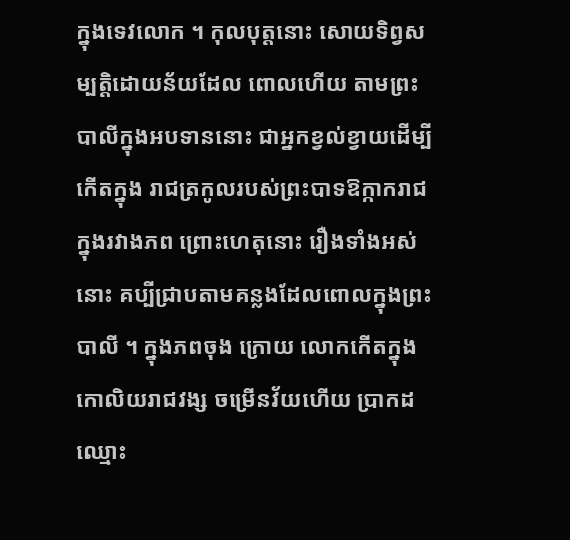ក្នុងទេវលោក ។ កុលបុត្តនោះ សោយទិព្វសម្បត្តិដោយន័យដែល ពោលហើយ តាមព្រះបាលីក្នុងអបទាននោះ ជាអ្នកខ្វល់ខ្វាយដើម្បីកើតក្នុង រាជត្រកូលរបស់ព្រះបាទឱក្កាករាជ ក្នុងរវាងភព ព្រោះហេតុនោះ រឿងទាំងអស់ នោះ គប្បីជ្រាបតាមគន្លងដែលពោលក្នុងព្រះបាលី ។ ក្នុងភពចុង ក្រោយ លោកកើតក្នុងកោលិយរាជវង្ស ចម្រើនវ័យហើយ ប្រាកដឈ្មោះ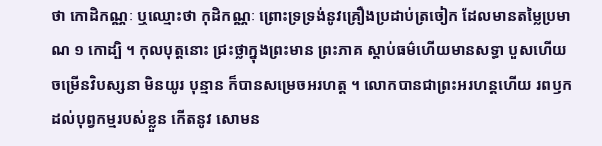ថា កោដិកណ្ណៈ ឬឈ្មោះថា កុដិកណ្ណៈ ព្រោះទ្រទ្រង់នូវគ្រឿងប្រដាប់ត្រចៀក ដែលមានតម្លៃប្រមាណ ១ កោដ្បិ ។ កុលបុត្តនោះ ជ្រះថ្លាក្នុងព្រះមាន ព្រះភាគ ស្តាប់ធម៌ហើយមានសទ្ធា បួសហើយ ចម្រើនវិបស្សនា មិនយូរ បុន្មាន ក៏បានសម្រេចអរហត្ត ។ លោកបានជាព្រះអរហន្តហើយ រពឫកដល់បុព្វកម្មរបស់ខ្លួន កើតនូវ សោមន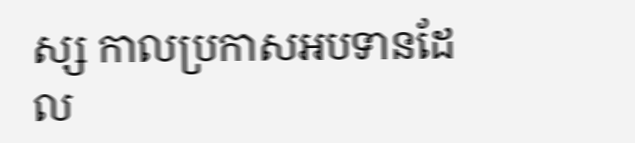ស្ស កាលប្រកាសអបទានដែល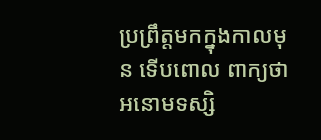ប្រព្រឹត្តមកក្នុងកាលមុន ទើបពោល ពាក្យថា អនោមទស្សិ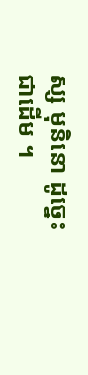ស្ស មុនិនោ ដូច្នេះជាដើម ។